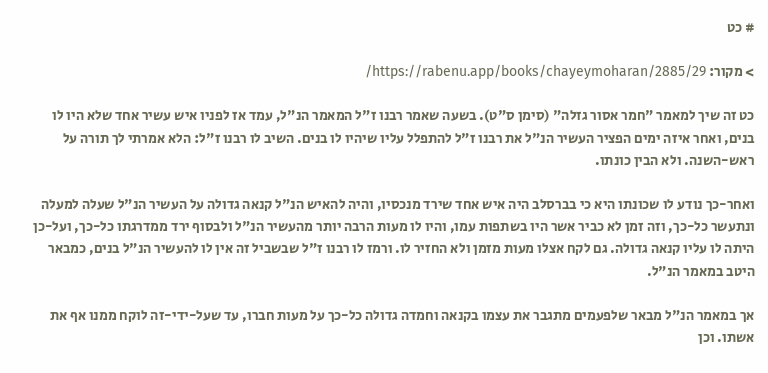# כט

> מקור: https://rabenu.app/books/chayeymoharan/2885/29/

כט זה שיך למאמר "חמר אסור גזלה" (סימן ס"ט). בשעה שאמר רבנו ז"ל המאמר הנ"ל, עמד אז לפניו איש עשיר אחד שלא היו לו בנים, ואחר איזה ימים הפציר העשיר הנ"ל את רבנו ז"ל להתפלל עליו שיהיו לו בנים. השיב לו רבנו ז"ל: הלא אמרתי לך תורה על ראש-השנה. ולא הבין כונתו.

ואחר-כך נודע לו שכונתו היא כי בברסלב היה איש אחד שירד מנכסיו, והיה להאיש הנ"ל קנאה גדולה על העשיר הנ"ל שעלה למעלה ונתעשר כל-כך, וזה זמן לא כביר אשר היו בשתפות עמו, והיו לו מעות הרבה יותר מהעשיר הנ"ל ולבסוף ירד ממדרגתו כל-כך, ועל-כן היתה לו עליו קנאה גדולה. גם לקח אצלו מעות מזמן ולא החזיר לו. ורמז לו רבנו ז"ל שבשביל זה אין לו להעשיר הנ"ל בנים, כמבאר היטב במאמר הנ"ל.

אך במאמר הנ"ל מבאר שלפעמים מתגבר את עצמו בקנאה וחמדה גדולה כל-כך על מעות חברו, עד שעל-ידי-זה לוקח ממנו אף את אשתו. וכן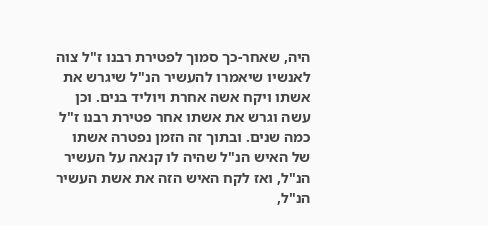היה, שאחר-כך סמוך לפטירת רבנו ז"ל צוה לאנשיו שיאמרו להעשיר הנ"ל שיגרש את אשתו ויקח אשה אחרת ויוליד בנים. וכן עשה וגרש את אשתו אחר פטירת רבנו ז"ל כמה שנים. ובתוך זה הזמן נפטרה אשתו של האיש הנ"ל שהיה לו קנאה על העשיר הנ"ל, ואז לקח האיש הזה את אשת העשיר הנ"ל,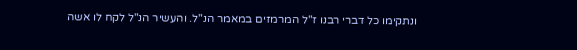ונתקימו כל דברי רבנו ז"ל המרמזים במאמר הנ"ל. והעשיר הנ"ל לקח לו אשה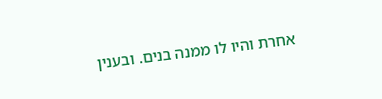אחרת והיו לו ממנה בנים. ובענין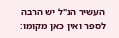העשיר הנ"ל יש הרבה לספר ואין כאן מקומו: